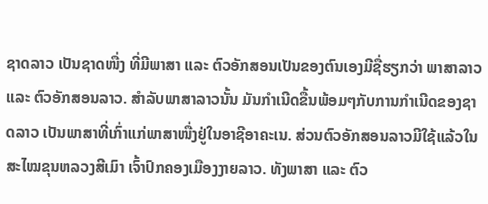ຊາດລາວ ເປັນຊາດໜື່ງ ທີ່ມີພາສາ ແລະ ຕົວອັກສອນເປັນຂອງຕົນເອງມີຊື່ຮຽກວ່າ ພາສາລາວ ແລະ ຕົວອັກສອນລາວ. ສຳລັບພາສາລາວນັ້ນ ມັນກຳເນີດຂື້ນພ້ອມໆກັບການກຳເນີດຂອງຊາດລາວ ເປັນພາສາທີ່ເກົ່າແກ່ພາສາໜື່ງຢູ່ໃນອາຊີອາຄະເນ. ສ່ວນຕົວອັກສອນລາວມີໃຊ້ແລ້ວໃນສະໄໝຂຸນຫລວງສີເມົາ ເຈົ້າປົກຄອງເມືອງງາຍລາວ. ທັງພາສາ ແລະ ຕົວ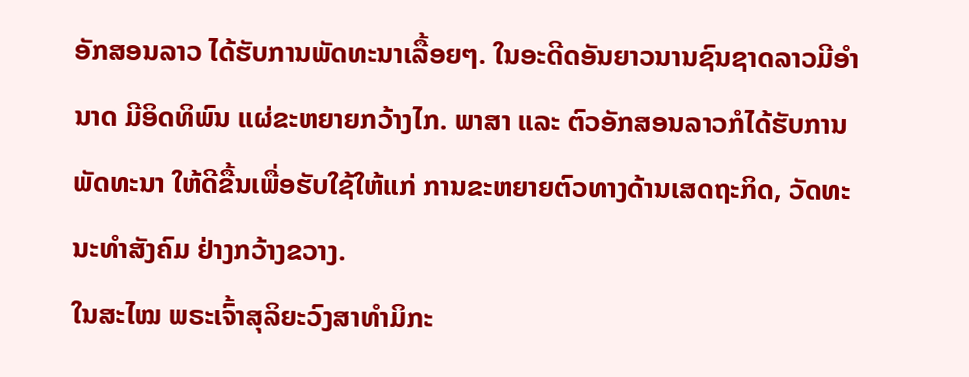ອັກສອນລາວ ໄດ້ຮັບການພັດທະນາເລື້ອຍໆ. ໃນອະດີດອັນຍາວນານຊົນຊາດລາວມີອຳນາດ ມີອິດທິພົນ ແຜ່ຂະຫຍາຍກວ້າງໄກ. ພາສາ ແລະ ຕົວອັກສອນລາວກໍໄດ້ຮັບການພັດທະນາ ໃຫ້ດີຂື້ນເພື່ອຮັບໃຊ້ໃຫ້ແກ່ ການຂະຫຍາຍຕົວທາງດ້ານເສດຖະກິດ, ວັດທະນະທຳສັງຄົມ ຢ່າງກວ້າງຂວາງ.
ໃນສະໄໝ ພຣະເຈົ້າສຸລິຍະວົງສາທຳມິກະ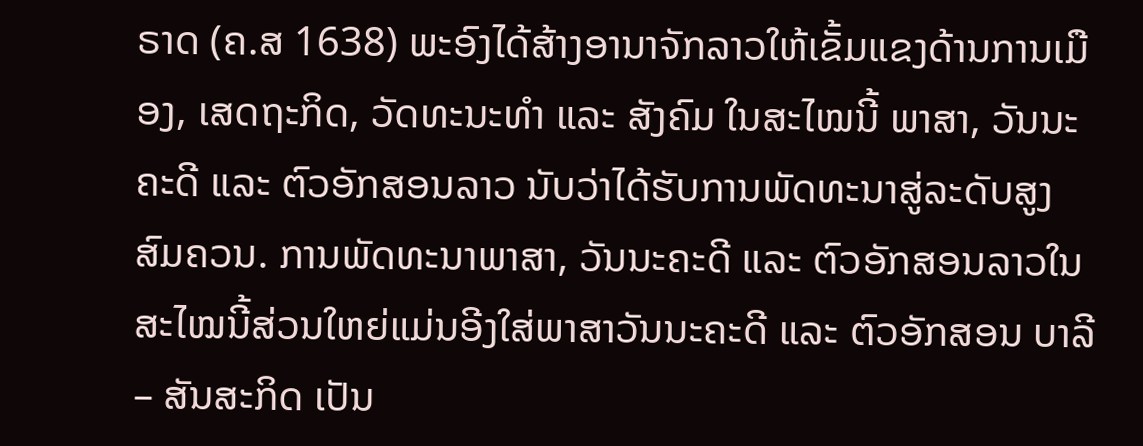ຣາດ (ຄ.ສ 1638) ພະອົງໄດ້ສ້າງອານາຈັກລາວໃຫ້ເຂັ້ມແຂງດ້ານການເມືອງ, ເສດຖະກິດ, ວັດທະນະທຳ ແລະ ສັງຄົມ ໃນສະໄໝນີ້ ພາສາ, ວັນນະຄະດີ ແລະ ຕົວອັກສອນລາວ ນັບວ່າໄດ້ຮັບການພັດທະນາສູ່ລະດັບສູງສົມຄວນ. ການພັດທະນາພາສາ, ວັນນະຄະດີ ແລະ ຕົວອັກສອນລາວໃນສະໄໝນີ້ສ່ວນໃຫຍ່ແມ່ນອີງໃສ່ພາສາວັນນະຄະດີ ແລະ ຕົວອັກສອນ ບາລີ – ສັນສະກິດ ເປັນ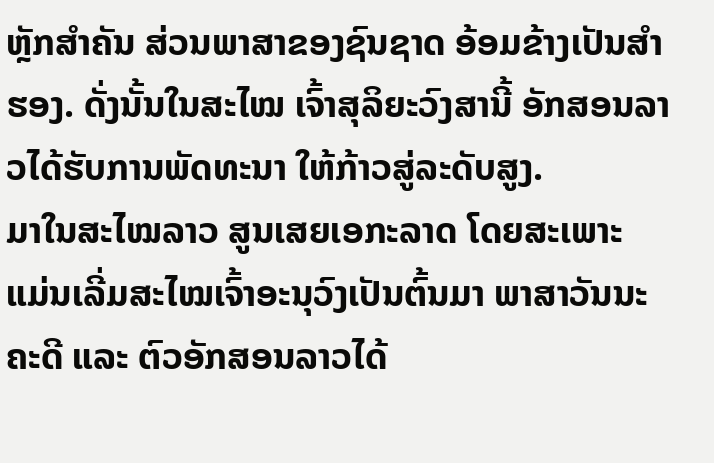ຫຼັກສຳຄັນ ສ່ວນພາສາຂອງຊົນຊາດ ອ້ອມຂ້າງເປັນສຳຮອງ. ດັ່ງນັ້ນໃນສະໄໝ ເຈົ້າສຸລິຍະວົງສານີ້ ອັກສອນລາວໄດ້ຮັບການພັດທະນາ ໃຫ້ກ້າວສູ່ລະດັບສູງ.
ມາໃນສະໄໝລາວ ສູນເສຍເອກະລາດ ໂດຍສະເພາະ ແມ່ນເລີ່ມສະໄໝເຈົ້າອະນຸວົງເປັນຕົ້ນມາ ພາສາວັນນະຄະດີ ແລະ ຕົວອັກສອນລາວໄດ້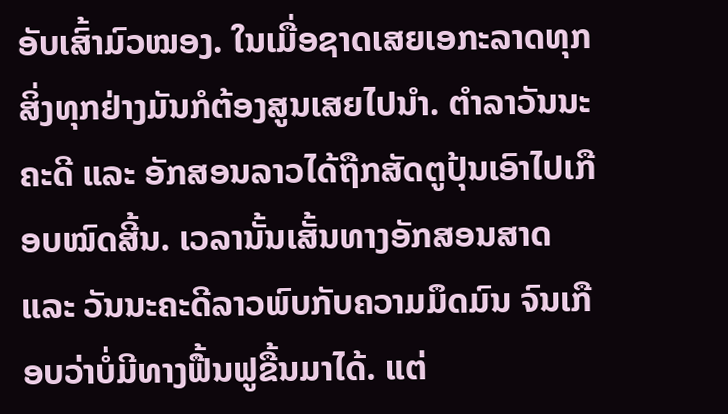ອັບເສົ້າມົວໝອງ. ໃນເມື່ອຊາດເສຍເອກະລາດທຸກສິ່ງທຸກຢ່າງມັນກໍຕ້ອງສູນເສຍໄປນຳ. ຕຳລາວັນນະຄະດີ ແລະ ອັກສອນລາວໄດ້ຖືກສັດຕູປຸ້ນເອົາໄປເກືອບໝົດສີ້ນ. ເວລານັ້ນເສັ້ນທາງອັກສອນສາດ ແລະ ວັນນະຄະດີລາວພົບກັບຄວາມມຶດມົນ ຈົນເກືອບວ່າບໍ່ມີທາງຟື້ນຟູຂື້ນມາໄດ້. ແຕ່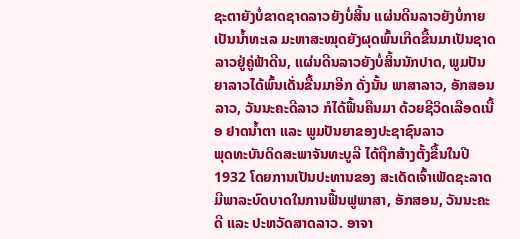ຊະຕາຍັງບໍ່ຂາດຊາດລາວຍັງບໍ່ສິ້ນ ແຜ່ນດີນລາວຍັງບໍ່ກາຍເປັນນ້ຳທະເລ ມະຫາສະໝຸດຍັງຜຸດພົ້ນເກີດຂື້ນມາເປັນຊາດລາວຢູ່ຄູ່ຟ້າດີນ, ແຜ່ນດີນລາວຍັງບໍ່ສິ້ນນັກປາດ, ພູມປັນຍາລາວໄດ້ພົ້ນເດັ່ນຂື້ນມາອີກ ດັ່ງນັ້ນ ພາສາລາວ, ອັກສອນລາວ, ວັນນະຄະດີລາວ ກໍໄດ້ຟື້ນຄືນມາ ດ້ວຍຊີວິດເລືອດເນື້ອ ຢາດນ້ຳຕາ ແລະ ພູມປັນຍາຂອງປະຊາຊົນລາວ
ພຸດທະບັນດິດສະພາຈັນທະບູລີ ໄດ້ຖືກສ້າງຕັ້ງຂື້ນໃນປີ 1932 ໂດຍການເປັນປະທານຂອງ ສະເດັດເຈົ້າເພັດຊະລາດ ມີພາລະບົດບາດໃນການຟື້ນຟູພາສາ, ອັກສອນ, ວັນນະຄະດີ ແລະ ປະຫວັດສາດລາວ. ອາຈາ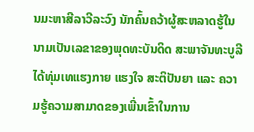ນມະຫາສີລາວີລະວົງ ນັກຄົ້ນຄວ້າຜູ້ສະຫລາດຮູ້ໃນນາມເປັນເລຂາຂອງພຸດທະບັນດິດ ສະພາຈັນທະບູລີ ໄດ້ທຸ່ມເທແຮງກາຍ ແຮງໃຈ ສະຕິປັນຍາ ແລະ ຄວາມຮູ້ຄວາມສາມາດຂອງເພີ່ນເຂົ້າໃນການ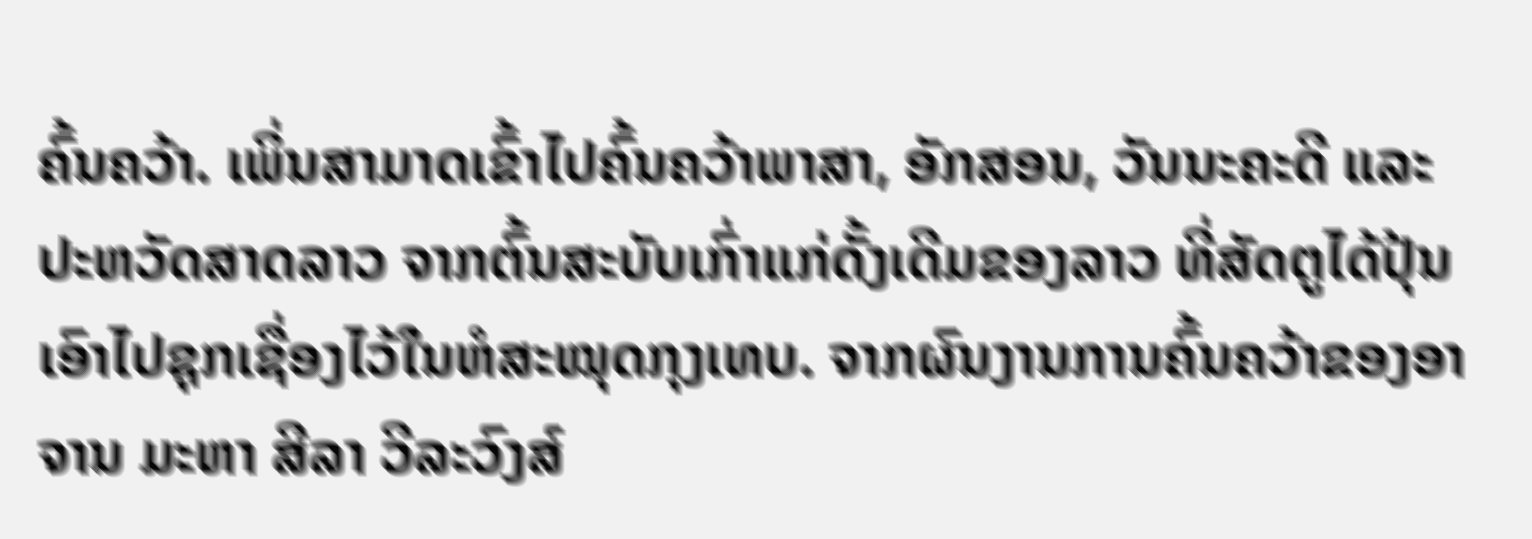ຄົ້ນຄວ້າ. ເພິ່ນສາມາດເຂົ້າໄປຄົ້ນຄວ້າພາສາ, ອັກສອນ, ວັນນະຄະດີ ແລະ ປະຫວັດສາດລາວ ຈາກຕົ້ນສະບັບເກົ່າແກ່ດັ້ງເດີມຂອງລາວ ທີ່ສັດຕູໄດ້ປຸ້ນເອົາໄປຊຸກເຊື່ອງໄວ້ໃນຫໍສະໝຸດກຸງເທບ. ຈາກຜົນງານການຄົ້ນຄວ້າຂອງອາຈານ ມະຫາ ສີລາ ວີລະວົງສ໌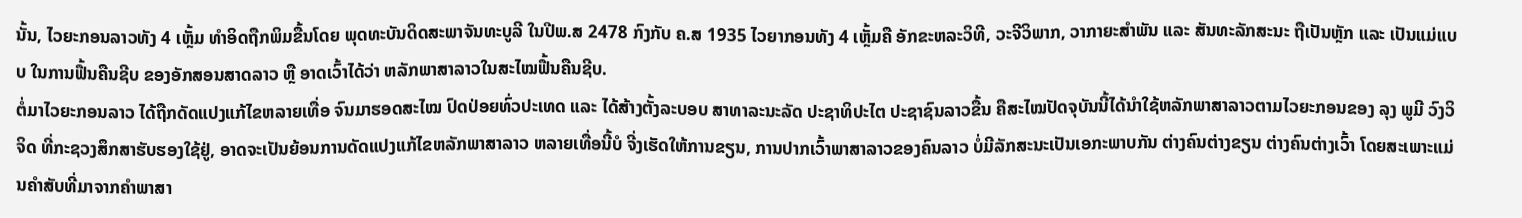ນັ້ນ, ໄວຍະກອນລາວທັງ 4 ເຫຼັ້ມ ທຳອິດຖືກພິມຂື້ນໂດຍ ພຸດທະບັນດິດສະພາຈັນທະບູລີ ໃນປີພ.ສ 2478 ກົງກັບ ຄ.ສ 1935 ໄວຍາກອນທັງ 4 ເຫຼັ້ມຄື ອັກຂະຫລະວິທີ, ວະຈີວິພາກ, ວາກາຍະສຳພັນ ແລະ ສັນທະລັກສະນະ ຖືເປັນຫຼັກ ແລະ ເປັນແມ່ແບບ ໃນການຟື້ນຄືນຊີບ ຂອງອັກສອນສາດລາວ ຫຼື ອາດເວົ້າໄດ້ວ່າ ຫລັກພາສາລາວໃນສະໄໝຟື້ນຄືນຊີບ.
ຕໍ່ມາໄວຍະກອນລາວ ໄດ້ຖືກດັດແປງແກ້ໄຂຫລາຍເທື່ອ ຈົນມາຮອດສະໄໝ ປົດປ່ອຍທົ່ວປະເທດ ແລະ ໄດ້ສ້າງຕັ້ງລະບອບ ສາທາລະນະລັດ ປະຊາທິປະໄຕ ປະຊາຊົນລາວຂື້ນ ຄືສະໄໝປັດຈຸບັນນີ້ໄດ້ນຳໃຊ້ຫລັກພາສາລາວຕາມໄວຍະກອນຂອງ ລຸງ ພູມີ ວົງວິຈິດ ທີ່ກະຊວງສຶກສາຮັບຮອງໃຊ້ຢູ່, ອາດຈະເປັນຍ້ອນການດັດແປງແກ້ໄຂຫລັກພາສາລາວ ຫລາຍເທື່ອນີ້ບໍ ຈີ່ງເຮັດໃຫ້ການຂຽນ, ການປາກເວົ້າພາສາລາວຂອງຄົນລາວ ບໍ່ມີລັກສະນະເປັນເອກະພາບກັນ ຕ່າງຄົນຕ່າງຂຽນ ຕ່າງຄົນຕ່າງເວົ້າ ໂດຍສະເພາະແມ່ນຄຳສັບທີ່ມາຈາກຄຳພາສາ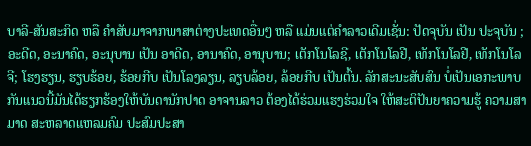ບາລີ-ສັນສະກິດ ຫລື ຄຳສັບມາຈາກພາສາຕ່າງປະເທດອື່ນໆ ຫລື ແມ່ນແຕ່ຄຳລາວເດີມເຊັ່ນ: ປັດຈຸບັນ ເປັນ ປະຈຸບັນ ; ອະດີດ, ອະນາຄົດ, ອະນຸບານ ເປັນ ອາດີດ, ອານາຄົດ, ອານຸບານ; ເຕັກໂນໂລຊີ, ເຕັກໂນໂລຢີ, ເທັກໂນໂລຢີ, ເທັກໂນໂລຈີ; ໂຮງຮຽນ, ຮຽບຮ້ອຍ, ຮ້ອຍກີບ ເປັນໂລງລຽນ, ລຽບລ້ອຍ, ລ້ອຍກີບ ເປັນຕົ້ນ. ລັກສະນະສັບສົນ ບໍ່ເປັນເອກະພາບກັນແນວນີ້ມັນໄດ້ຮຽກຮ້ອງໃຫ້ບັນດານັກປາດ ອາຈານລາວ ຕ້ອງໄດ້ຮ່ວມແຮງຮ່ວມໃຈ ໃຫ້ສະຕິປັນຍາຄວາມຮູ້ ຄວາມສາມາດ ສະຫລາດແຫລມຄົມ ປະສົມປະສາ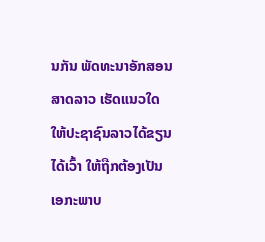ນກັນ ພັດທະນາອັກສອນສາດລາວ ເຮັດແນວໃດໃຫ້ປະຊາຊົນລາວໄດ້ຂຽນໄດ້ເວົ້າ ໃຫ້ຖືກຕ້ອງເປັນເອກະພາບ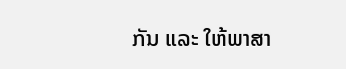ກັນ ແລະ ໃຫ້ພາສາ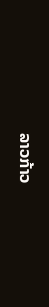ລາວກ້າວ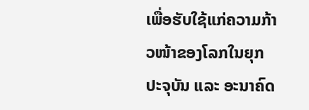ເພື່ອຮັບໃຊ້ແກ່ຄວາມກ້າວໜ້າຂອງໂລກໃນຍຸກປະຈຸບັນ ແລະ ອະນາຄົດ